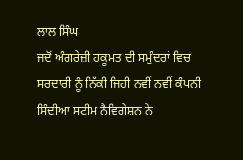ਲਾਲ ਸਿੰਘ
ਜਦੋਂ ਅੰਗਰੇਜ਼ੀ ਹਕੂਮਤ ਦੀ ਸਮੁੰਦਰਾਂ ਵਿਚ ਸਰਦਾਰੀ ਨੂੰ ਨਿੱਕੀ ਜਿਹੀ ਨਵੀਂ ਨਵੀਂ ਕੰਪਨੀ ਸਿੰਦੀਆ ਸਟੀਮ ਨੈਵਿਗੇਸ਼ਨ ਨੇ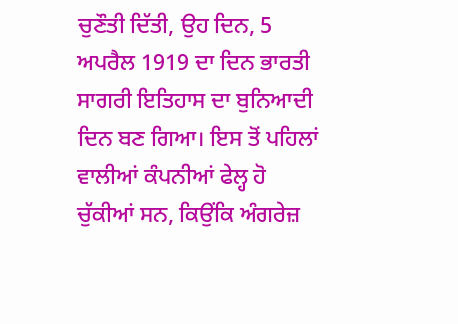ਚੁਣੌਤੀ ਦਿੱਤੀ, ਉਹ ਦਿਨ, 5 ਅਪਰੈਲ 1919 ਦਾ ਦਿਨ ਭਾਰਤੀ ਸਾਗਰੀ ਇਤਿਹਾਸ ਦਾ ਬੁਨਿਆਦੀ ਦਿਨ ਬਣ ਗਿਆ। ਇਸ ਤੋਂ ਪਹਿਲਾਂ ਵਾਲੀਆਂ ਕੰਪਨੀਆਂ ਫੇਲ੍ਹ ਹੋ ਚੁੱਕੀਆਂ ਸਨ, ਕਿਉਂਕਿ ਅੰਗਰੇਜ਼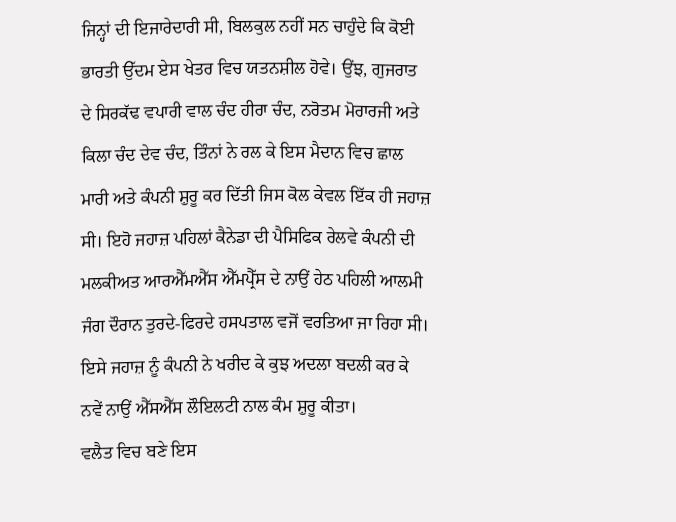ਜਿਨ੍ਹਾਂ ਦੀ ਇਜਾਰੇਦਾਰੀ ਸੀ, ਬਿਲਕੁਲ ਨਹੀਂ ਸਨ ਚਾਹੁੰਦੇ ਕਿ ਕੋਈ ਭਾਰਤੀ ਉੱਦਮ ਏਸ ਖੇਤਰ ਵਿਚ ਯਤਨਸ਼ੀਲ ਹੋਵੇ। ਉਂਝ, ਗੁਜਰਾਤ ਦੇ ਸਿਰਕੱਢ ਵਪਾਰੀ ਵਾਲ ਚੰਦ ਹੀਰਾ ਚੰਦ, ਨਰੋਤਮ ਮੋਰਾਰਜੀ ਅਤੇ ਕਿਲਾ ਚੰਦ ਦੇਵ ਚੰਦ, ਤਿੰਨਾਂ ਨੇ ਰਲ ਕੇ ਇਸ ਮੈਦਾਨ ਵਿਚ ਛਾਲ ਮਾਰੀ ਅਤੇ ਕੰਪਨੀ ਸ਼ੁਰੂ ਕਰ ਦਿੱਤੀ ਜਿਸ ਕੋਲ ਕੇਵਲ ਇੱਕ ਹੀ ਜਹਾਜ਼ ਸੀ। ਇਹੋ ਜਹਾਜ਼ ਪਹਿਲਾਂ ਕੈਨੇਡਾ ਦੀ ਪੈਸਿਫਿਕ ਰੇਲਵੇ ਕੰਪਨੀ ਦੀ ਮਲਕੀਅਤ ਆਰਐੱਮਐੱਸ ਐੱਮਪ੍ਰੈੱਸ ਦੇ ਨਾਉਂ ਹੇਠ ਪਹਿਲੀ ਆਲਮੀ ਜੰਗ ਦੌਰਾਨ ਤੁਰਦੇ-ਫਿਰਦੇ ਹਸਪਤਾਲ ਵਜੋਂ ਵਰਤਿਆ ਜਾ ਰਿਹਾ ਸੀ। ਇਸੇ ਜਹਾਜ਼ ਨੂੰ ਕੰਪਨੀ ਨੇ ਖਰੀਦ ਕੇ ਕੁਝ ਅਦਲਾ ਬਦਲੀ ਕਰ ਕੇ ਨਵੇਂ ਨਾਉਂ ਐੱਸਐੱਸ ਲੌਇਲਟੀ ਨਾਲ ਕੰਮ ਸ਼ੁਰੂ ਕੀਤਾ।
ਵਲੈਤ ਵਿਚ ਬਣੇ ਇਸ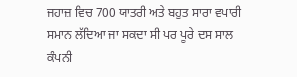ਜਹਾਜ਼ ਵਿਚ 700 ਯਾਤਰੀ ਅਤੇ ਬਹੁਤ ਸਾਰਾ ਵਪਾਰੀ ਸਮਾਨ ਲੱਦਿਆ ਜਾ ਸਕਦਾ ਸੀ ਪਰ ਪੂਰੇ ਦਸ ਸਾਲ ਕੰਪਨੀ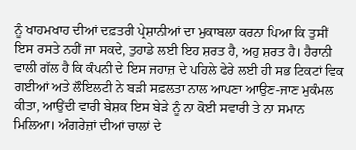ਨੂੰ ਖਾਹਮਖਾਹ ਦੀਆਂ ਦਫ਼ਤਰੀ ਪ੍ਰੇਸ਼ਾਨੀਆਂ ਦਾ ਮੁਕਾਬਲਾ ਕਰਨਾ ਪਿਆ ਕਿ ਤੁਸੀਂ ਇਸ ਰਸਤੇ ਨਹੀਂ ਜਾ ਸਕਦੇ, ਤੁਹਾਡੇ ਲਈ ਇਹ ਸ਼ਰਤ ਹੈ, ਅਹੁ ਸ਼ਰਤ ਹੈ। ਹੈਰਾਨੀ ਵਾਲੀ ਗੱਲ ਹੈ ਕਿ ਕੰਪਨੀ ਦੇ ਇਸ ਜਹਾਜ਼ ਦੇ ਪਹਿਲੇ ਫੇਰੇ ਲਈ ਹੀ ਸਭ ਟਿਕਟਾਂ ਵਿਕ ਗਈਆਂ ਅਤੇ ਲੌਇਲਟੀ ਨੇ ਬੜੀ ਸਫ਼ਲਤਾ ਨਾਲ ਆਪਣਾ ਆਉਣ-ਜਾਣ ਮੁਕੰਮਲ ਕੀਤਾ, ਆਉਂਦੀ ਵਾਰੀ ਬੇਸ਼ਕ ਇਸ ਬੇੜੇ ਨੂੰ ਨਾ ਕੋਈ ਸਵਾਰੀ ਤੇ ਨਾ ਸਮਾਨ ਮਿਲਿਆ। ਅੰਗਰੇਜ਼ਾਂ ਦੀਆਂ ਚਾਲਾਂ ਦੇ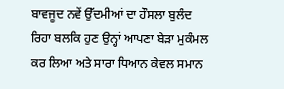ਬਾਵਜੂਦ ਨਵੇਂ ਉੱਦਮੀਆਂ ਦਾ ਹੌਸਲਾ ਬੁਲੰਦ ਰਿਹਾ ਬਲਕਿ ਹੁਣ ਉਨ੍ਹਾਂ ਆਪਣਾ ਬੇੜਾ ਮੁਕੰਮਲ ਕਰ ਲਿਆ ਅਤੇ ਸਾਰਾ ਧਿਆਨ ਕੇਵਲ ਸਮਾਨ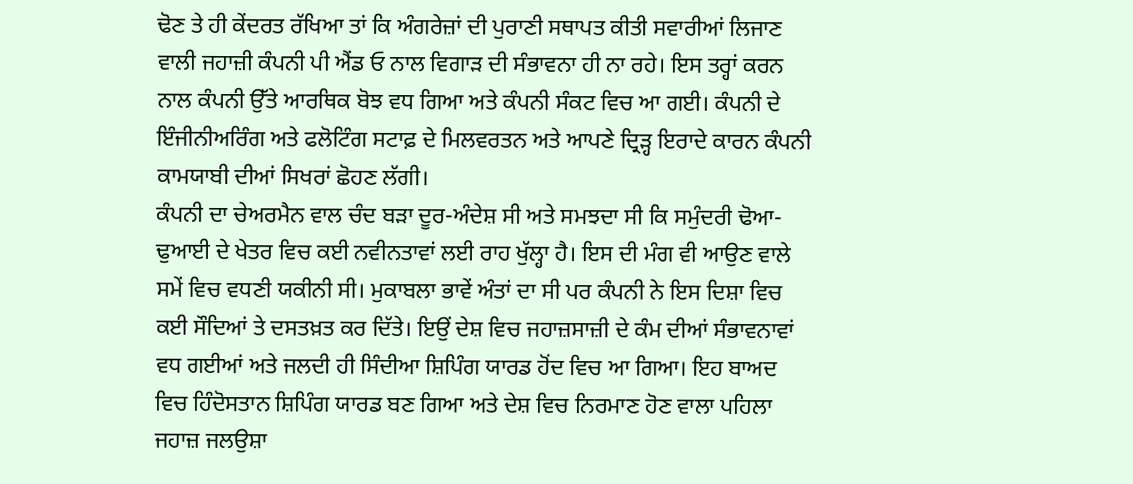ਢੋਣ ਤੇ ਹੀ ਕੇਂਦਰਤ ਰੱਖਿਆ ਤਾਂ ਕਿ ਅੰਗਰੇਜ਼ਾਂ ਦੀ ਪੁਰਾਣੀ ਸਥਾਪਤ ਕੀਤੀ ਸਵਾਰੀਆਂ ਲਿਜਾਣ ਵਾਲੀ ਜਹਾਜ਼ੀ ਕੰਪਨੀ ਪੀ ਐਂਡ ਓ ਨਾਲ ਵਿਗਾੜ ਦੀ ਸੰਭਾਵਨਾ ਹੀ ਨਾ ਰਹੇ। ਇਸ ਤਰ੍ਹਾਂ ਕਰਨ ਨਾਲ ਕੰਪਨੀ ਉੱਤੇ ਆਰਥਿਕ ਬੋਝ ਵਧ ਗਿਆ ਅਤੇ ਕੰਪਨੀ ਸੰਕਟ ਵਿਚ ਆ ਗਈ। ਕੰਪਨੀ ਦੇ ਇੰਜੀਨੀਅਰਿੰਗ ਅਤੇ ਫਲੋਟਿੰਗ ਸਟਾਫ਼ ਦੇ ਮਿਲਵਰਤਨ ਅਤੇ ਆਪਣੇ ਦ੍ਰਿੜ੍ਹ ਇਰਾਦੇ ਕਾਰਨ ਕੰਪਨੀ ਕਾਮਯਾਬੀ ਦੀਆਂ ਸਿਖਰਾਂ ਛੋਹਣ ਲੱਗੀ।
ਕੰਪਨੀ ਦਾ ਚੇਅਰਮੈਨ ਵਾਲ ਚੰਦ ਬੜਾ ਦੂਰ-ਅੰਦੇਸ਼ ਸੀ ਅਤੇ ਸਮਝਦਾ ਸੀ ਕਿ ਸਮੁੰਦਰੀ ਢੋਆ-ਢੁਆਈ ਦੇ ਖੇਤਰ ਵਿਚ ਕਈ ਨਵੀਨਤਾਵਾਂ ਲਈ ਰਾਹ ਖੁੱਲ੍ਹਾ ਹੈ। ਇਸ ਦੀ ਮੰਗ ਵੀ ਆਉਣ ਵਾਲੇ ਸਮੇਂ ਵਿਚ ਵਧਣੀ ਯਕੀਨੀ ਸੀ। ਮੁਕਾਬਲਾ ਭਾਵੇਂ ਅੰਤਾਂ ਦਾ ਸੀ ਪਰ ਕੰਪਨੀ ਨੇ ਇਸ ਦਿਸ਼ਾ ਵਿਚ ਕਈ ਸੌਦਿਆਂ ਤੇ ਦਸਤਖ਼ਤ ਕਰ ਦਿੱਤੇ। ਇਉਂ ਦੇਸ਼ ਵਿਚ ਜਹਾਜ਼ਸਾਜ਼ੀ ਦੇ ਕੰਮ ਦੀਆਂ ਸੰਭਾਵਨਾਵਾਂ ਵਧ ਗਈਆਂ ਅਤੇ ਜਲਦੀ ਹੀ ਸਿੰਦੀਆ ਸ਼ਿਪਿੰਗ ਯਾਰਡ ਹੋਂਦ ਵਿਚ ਆ ਗਿਆ। ਇਹ ਬਾਅਦ ਵਿਚ ਹਿੰਦੋਸਤਾਨ ਸ਼ਿਪਿੰਗ ਯਾਰਡ ਬਣ ਗਿਆ ਅਤੇ ਦੇਸ਼ ਵਿਚ ਨਿਰਮਾਣ ਹੋਣ ਵਾਲਾ ਪਹਿਲਾ ਜਹਾਜ਼ ਜਲਉਸ਼ਾ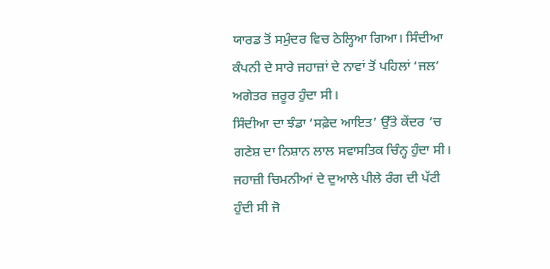ਯਾਰਡ ਤੋਂ ਸਮੁੰਦਰ ਵਿਚ ਠੇਲ੍ਹਿਆ ਗਿਆ। ਸਿੰਦੀਆ ਕੰਪਨੀ ਦੇ ਸਾਰੇ ਜਹਾਜ਼ਾਂ ਦੇ ਨਾਵਾਂ ਤੋਂ ਪਹਿਲਾਂ ‘ਜਲ’ ਅਗੇਤਰ ਜ਼ਰੂਰ ਹੁੰਦਾ ਸੀ।
ਸਿੰਦੀਆ ਦਾ ਝੰਡਾ ‘ਸਫ਼ੇਦ ਆਇਤ’ ਉੱਤੇ ਕੇਂਦਰ ’ਚ ਗਣੇਸ਼ ਦਾ ਨਿਸ਼ਾਨ ਲਾਲ ਸਵਾਸਤਿਕ ਚਿੰਨ੍ਹ ਹੁੰਦਾ ਸੀ। ਜਹਾਜ਼ੀ ਚਿਮਨੀਆਂ ਦੇ ਦੁਆਲੇ ਪੀਲੇ ਰੰਗ ਦੀ ਪੱਟੀ ਹੁੰਦੀ ਸੀ ਜੋ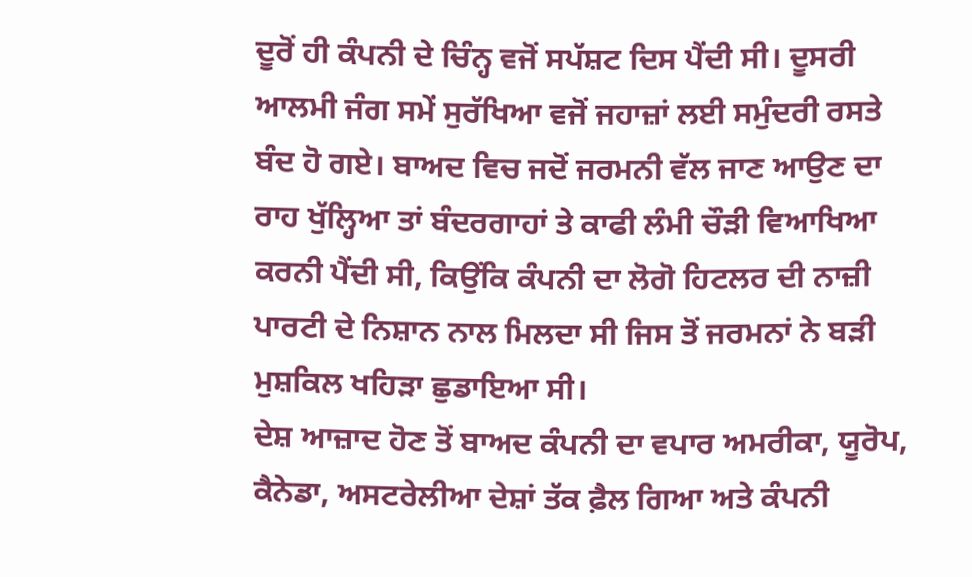ਦੂਰੋਂ ਹੀ ਕੰਪਨੀ ਦੇ ਚਿੰਨ੍ਹ ਵਜੋਂ ਸਪੱਸ਼ਟ ਦਿਸ ਪੈਂਦੀ ਸੀ। ਦੂਸਰੀ ਆਲਮੀ ਜੰਗ ਸਮੇਂ ਸੁਰੱਖਿਆ ਵਜੋਂ ਜਹਾਜ਼ਾਂ ਲਈ ਸਮੁੰਦਰੀ ਰਸਤੇ ਬੰਦ ਹੋ ਗਏ। ਬਾਅਦ ਵਿਚ ਜਦੋਂ ਜਰਮਨੀ ਵੱਲ ਜਾਣ ਆਉਣ ਦਾ ਰਾਹ ਖੁੱਲ੍ਹਿਆ ਤਾਂ ਬੰਦਰਗਾਹਾਂ ਤੇ ਕਾਫੀ ਲੰਮੀ ਚੌੜੀ ਵਿਆਖਿਆ ਕਰਨੀ ਪੈਂਦੀ ਸੀ, ਕਿਉਂਕਿ ਕੰਪਨੀ ਦਾ ਲੋਗੋ ਹਿਟਲਰ ਦੀ ਨਾਜ਼ੀ ਪਾਰਟੀ ਦੇ ਨਿਸ਼ਾਨ ਨਾਲ ਮਿਲਦਾ ਸੀ ਜਿਸ ਤੋਂ ਜਰਮਨਾਂ ਨੇ ਬੜੀ ਮੁਸ਼ਕਿਲ ਖਹਿੜਾ ਛੁਡਾਇਆ ਸੀ।
ਦੇਸ਼ ਆਜ਼ਾਦ ਹੋਣ ਤੋਂ ਬਾਅਦ ਕੰਪਨੀ ਦਾ ਵਪਾਰ ਅਮਰੀਕਾ, ਯੂਰੋਪ, ਕੈਨੇਡਾ, ਅਸਟਰੇਲੀਆ ਦੇਸ਼ਾਂ ਤੱਕ ਫ਼ੈਲ ਗਿਆ ਅਤੇ ਕੰਪਨੀ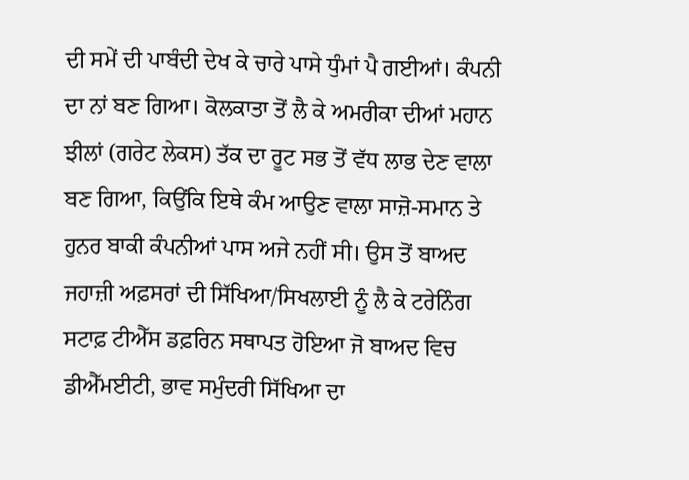ਦੀ ਸਮੇਂ ਦੀ ਪਾਬੰਦੀ ਦੇਖ ਕੇ ਚਾਰੇ ਪਾਸੇ ਧੁੰਮਾਂ ਪੈ ਗਈਆਂ। ਕੰਪਨੀ ਦਾ ਨਾਂ ਬਣ ਗਿਆ। ਕੋਲਕਾਤਾ ਤੋਂ ਲੈ ਕੇ ਅਮਰੀਕਾ ਦੀਆਂ ਮਹਾਨ ਝੀਲਾਂ (ਗਰੇਟ ਲੇਕਸ) ਤੱਕ ਦਾ ਰੂਟ ਸਭ ਤੋਂ ਵੱਧ ਲਾਭ ਦੇਣ ਵਾਲਾ ਬਣ ਗਿਆ, ਕਿਉਂਕਿ ਇਥੇ ਕੰਮ ਆਉਣ ਵਾਲਾ ਸਾਜ਼ੋ-ਸਮਾਨ ਤੇ ਹੁਨਰ ਬਾਕੀ ਕੰਪਨੀਆਂ ਪਾਸ ਅਜੇ ਨਹੀਂ ਸੀ। ਉਸ ਤੋਂ ਬਾਅਦ ਜਹਾਜ਼ੀ ਅਫ਼ਸਰਾਂ ਦੀ ਸਿੱਖਿਆ/ਸਿਖਲਾਈ ਨੂੰ ਲੈ ਕੇ ਟਰੇਨਿੰਗ ਸਟਾਫ਼ ਟੀਐੱਸ ਡਫ਼ਰਿਨ ਸਥਾਪਤ ਹੋਇਆ ਜੋ ਬਾਅਦ ਵਿਚ ਡੀਐੱਮਈਟੀ, ਭਾਵ ਸਮੁੰਦਰੀ ਸਿੱਖਿਆ ਦਾ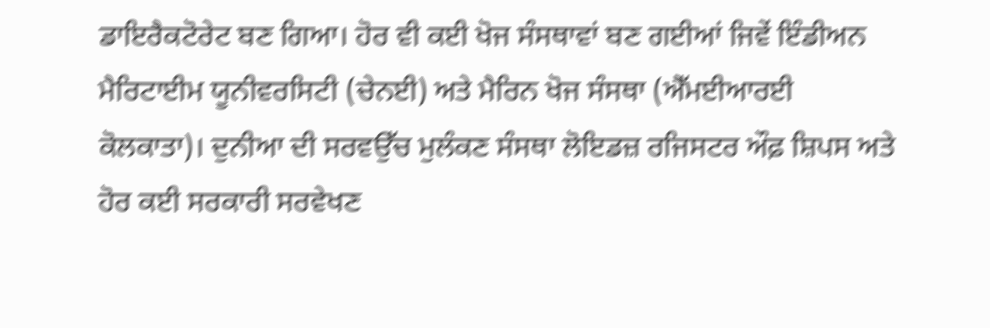ਡਾਇਰੈਕਟੋਰੇਟ ਬਣ ਗਿਆ। ਹੋਰ ਵੀ ਕਈ ਖੋਜ ਸੰਸਥਾਵਾਂ ਬਣ ਗਈਆਂ ਜਿਵੇਂ ਇੰਡੀਅਨ ਮੈਰਿਟਾਈਮ ਯੂਨੀਵਰਸਿਟੀ (ਚੇਨਈ) ਅਤੇ ਮੈਰਿਨ ਖੋਜ ਸੰਸਥਾ (ਐੱਮਈਆਰਈ ਕੋਲਕਾਤਾ)। ਦੁਨੀਆ ਦੀ ਸਰਵਉੱਚ ਮੁਲੰਕਣ ਸੰਸਥਾ ਲੋਇਡਜ਼ ਰਜਿਸਟਰ ਔਫ਼ ਸ਼ਿਪਸ ਅਤੇ ਹੋਰ ਕਈ ਸਰਕਾਰੀ ਸਰਵੇਖਣ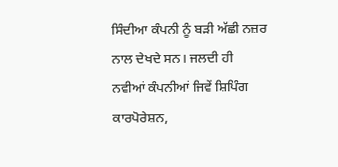ਸਿੰਦੀਆ ਕੰਪਨੀ ਨੂੰ ਬੜੀ ਅੱਛੀ ਨਜ਼ਰ ਨਾਲ ਦੇਖਦੇ ਸਨ। ਜਲਦੀ ਹੀ ਨਵੀਆਂ ਕੰਪਨੀਆਂ ਜਿਵੇਂ ਸ਼ਿਪਿੰਗ ਕਾਰਪੋਰੇਸ਼ਨ,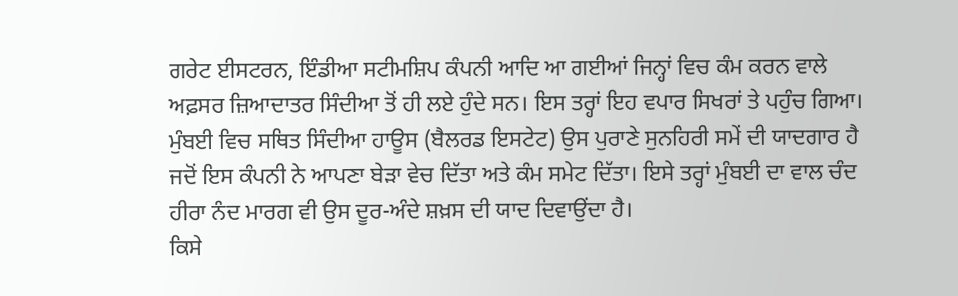ਗਰੇਟ ਈਸਟਰਨ, ਇੰਡੀਆ ਸਟੀਮਸ਼ਿਪ ਕੰਪਨੀ ਆਦਿ ਆ ਗਈਆਂ ਜਿਨ੍ਹਾਂ ਵਿਚ ਕੰਮ ਕਰਨ ਵਾਲੇ ਅਫ਼ਸਰ ਜ਼ਿਆਦਾਤਰ ਸਿੰਦੀਆ ਤੋਂ ਹੀ ਲਏ ਹੁੰਦੇ ਸਨ। ਇਸ ਤਰ੍ਹਾਂ ਇਹ ਵਪਾਰ ਸਿਖਰਾਂ ਤੇ ਪਹੁੰਚ ਗਿਆ।
ਮੁੰਬਈ ਵਿਚ ਸਥਿਤ ਸਿੰਦੀਆ ਹਾਊਸ (ਬੈਲਰਡ ਇਸਟੇਟ) ਉਸ ਪੁਰਾਣੇ ਸੁਨਹਿਰੀ ਸਮੇਂ ਦੀ ਯਾਦਗਾਰ ਹੈ ਜਦੋਂ ਇਸ ਕੰਪਨੀ ਨੇ ਆਪਣਾ ਬੇੜਾ ਵੇਚ ਦਿੱਤਾ ਅਤੇ ਕੰਮ ਸਮੇਟ ਦਿੱਤਾ। ਇਸੇ ਤਰ੍ਹਾਂ ਮੁੰਬਈ ਦਾ ਵਾਲ ਚੰਦ ਹੀਰਾ ਨੰਦ ਮਾਰਗ ਵੀ ਉਸ ਦੂਰ-ਅੰਦੇ ਸ਼ਖ਼ਸ ਦੀ ਯਾਦ ਦਿਵਾਉਂਦਾ ਹੈ।
ਕਿਸੇ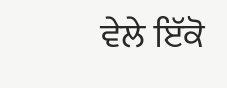ਵੇਲੇ ਇੱਕੋ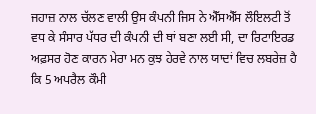ਜਹਾਜ਼ ਨਾਲ ਚੱਲਣ ਵਾਲੀ ਉਸ ਕੰਪਨੀ ਜਿਸ ਨੇ ਐੱਸਐੱਸ ਲੌਇਲਟੀ ਤੋਂ ਵਧ ਕੇ ਸੰਸਾਰ ਪੱਧਰ ਦੀ ਕੰਪਨੀ ਦੀ ਥਾਂ ਬਣਾ ਲਈ ਸੀ, ਦਾ ਰਿਟਾਇਰਡ ਅਫ਼ਸਰ ਹੋਣ ਕਾਰਨ ਮੇਰਾ ਮਨ ਕੁਝ ਹੇਰਵੇ ਨਾਲ ਯਾਦਾਂ ਵਿਚ ਲਬਰੇਜ਼ ਹੈ ਕਿ 5 ਅਪਰੈਲ ਕੌਮੀ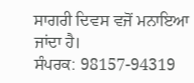ਸਾਗਰੀ ਦਿਵਸ ਵਜੋਂ ਮਨਾਇਆ ਜਾਂਦਾ ਹੈ।
ਸੰਪਰਕ: 98157-94319